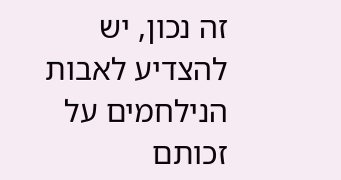זה נכון, יש להצדיע לאבות הנילחמים על זכותם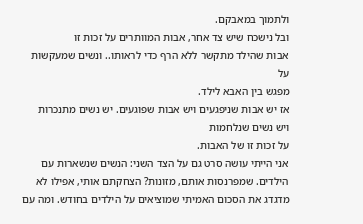ולתמוך במאבקם.
ובל נישכח שיש צד אחר, אבות המוותרים על זכות זו
אבות שהילד מתקשר ללא הרף כדי לראותו.. ונשים שמעקשות על
מפגש בין האבא לילד.
אז יש אבות שניפגעים ויש אבות שפוגעים. יש נשים מתנכרות ויש נשים שנלחמות
על זכות זו של האבות.
אני הייתי עושה סרט גם על הצד השני: הנשים שנשארות עם הילדים. שמפרנסות אותם, מזונות? הצחקתם אותי, אפילו לא מדגדג את הסכום האמיתי שמוציאים על הילדים בחודש. ומה עם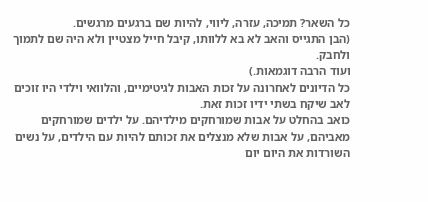כל השאר? תמיכה, עזרה, ליווי, להיות שם ברגעים מרגשים.
(הבן התגייס והאב לא בא ללוותו, קיבל חייל מצטיין ולא היה שם לתמוך ולחבק.
ועוד הרבה דוגמאות.)
כל הדיונים לאחרונה על זכות האבות לגיטימיים, והלוואי וילדי היו זוכים לאב שיקח בשתי ידיו זכות זאת.
כואב בהחלט על אבות שמורחקים מילדיהם. על ילדים שמורחקים מאביהם, על אבות שלא מנצלים את זכותם להיות עם הילדים, על נשים השורדות את היום יום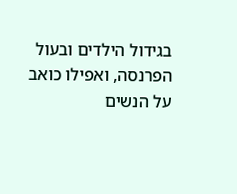בגידול הילדים ובעול הפרנסה, ואפילו כואב על הנשים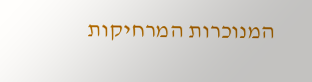המנוכרות המרחיקות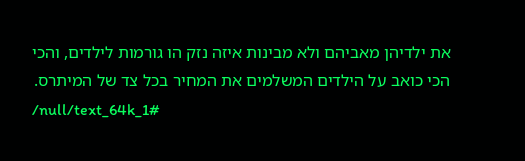את ילדיהן מאביהם ולא מבינות איזה נזק הו גורמות לילדים, והכי הכי כואב על הילדים המשלמים את המחיר בכל צד של המיתרס.
/null/text_64k_1#